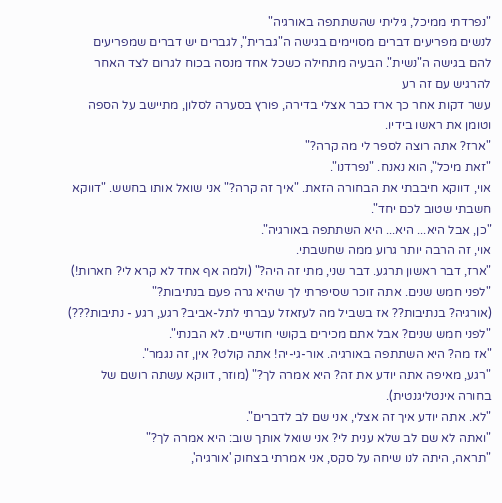"נפרדתי ממיכל, גיליתי שהשתתפה באורגיה"
לנשים מפריעים דברים מסויימים בגישה ה"גברית", לגברים יש דברים שמפריעים להם בגישה ה"נשית". הבעיה מתחילה כשכל אחד מנסה בכוח לגרום לצד האחר להרגיש עם זה רע
עשר דקות אחר כך ארז כבר אצלי בדירה, פורץ בסערה לסלון, מתיישב על הספה וטומן את ראשו בידיו.
"ארז? אתה רוצה לספר לי מה קרה?"
"זאת מיכל", הוא נאנח. "נפרדנו".
אוי, דווקא חיבבתי את הבחורה הזאת. "איך זה קרה?" אני שואל אותו בחשש. "דווקא חשבתי שטוב לכם יחד".
"כן, אבל היא... היא... היא השתתפה באורגיה".
אוי, זה הרבה יותר גרוע ממה שחשבתי.
"ארז, דבר ראשון תרגע. דבר שני, מתי זה היה?" (ולמה אף אחד לא קרא לי? חארות!)
"לפני חמש שנים. אתה זוכר שסיפרתי לך שהיא גרה פעם בנתיבות?"
(אורגיה? בנתיבות?? אז בשביל מה לעזאזל עברתי לתל-אביב? רגע, רגע - נתיבות???)
"לפני חמש שנים? אבל אתם מכירים בקושי חודשיים. לא הבנתי".
"אז מה? היא השתתפה באורגיה. אור-גי-יה! אתה קולט? אין, זה נגמר".
"רגע, מאיפה אתה יודע את זה? היא אמרה לך?" (מוזר, דווקא עשתה רושם של בחורה אינטליגנטית).
"לא. אתה יודע איך זה אצלי, אני שם לב לדברים".
"ואתה לא שם לב שלא ענית לי? אני שואל אותך שוב: היא אמרה לך?"
"תראה, היתה לנו שיחה על סקס, אני אמרתי בצחוק 'אורגיה',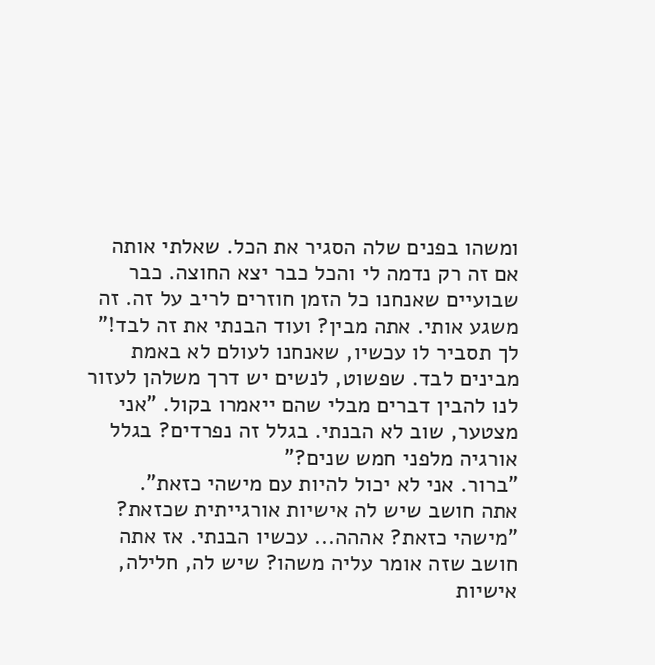ומשהו בפנים שלה הסגיר את הכל. שאלתי אותה אם זה רק נדמה לי והכל כבר יצא החוצה. כבר שבועיים שאנחנו כל הזמן חוזרים לריב על זה. זה משגע אותי. אתה מבין? ועוד הבנתי את זה לבד!"
לך תסביר לו עכשיו, שאנחנו לעולם לא באמת מבינים לבד. שפשוט, לנשים יש דרך משלהן לעזור לנו להבין דברים מבלי שהם ייאמרו בקול. "אני מצטער, שוב לא הבנתי. בגלל זה נפרדים? בגלל אורגיה מלפני חמש שנים?"
"ברור. אני לא יכול להיות עם מישהי כזאת".
אתה חושב שיש לה אישיות אורגייתית שכזאת?
"מישהי כזאת? אההה... עכשיו הבנתי. אז אתה חושב שזה אומר עליה משהו? שיש לה, חלילה, אישיות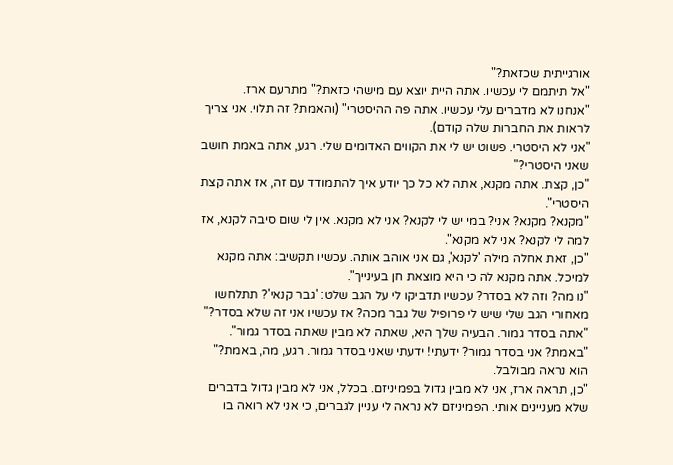אורגייתית שכזאת?"
"אל תיתמם לי עכשיו. אתה היית יוצא עם מישהי כזאת?" מתרעם ארז.
"אנחנו לא מדברים עלי עכשיו. אתה פה ההיסטרי" (והאמת? זה תלוי. אני צריך לראות את החברות שלה קודם).
"אני לא היסטרי. פשוט יש לי את הקווים האדומים שלי. רגע, אתה באמת חושב שאני היסטרי?"
"כן, קצת. אתה מקנא, אתה לא כל כך יודע איך להתמודד עם זה, אז אתה קצת היסטרי".
"מקנא? מקנא? אני? במי יש לי לקנא? אני לא מקנא. אין לי שום סיבה לקנא, אז למה לי לקנא? אני לא מקנא".
"כן, זאת אחלה מילה 'לקנא', גם אני אוהב אותה. עכשיו תקשיב: אתה מקנא למיכל. אתה מקנא לה כי היא מוצאת חן בעינייך".
"נו מה? וזה לא בסדר? עכשיו תדביקו לי על הגב שלט: 'גבר קנאי'? תתלחשו מאחורי הגב שלי שיש לי פרופיל של גבר מכה? אז עכשיו אני זה שלא בסדר?"
"אתה בסדר גמור. הבעיה שלך היא, שאתה לא מבין שאתה בסדר גמור".
"באמת? אני בסדר גמור? ידעתי! ידעתי שאני בסדר גמור. רגע, מה, באמת?" הוא נראה מבולבל.
"כן, תראה ארז, אני לא מבין גדול בפמיניזם. בכלל, אני לא מבין גדול בדברים שלא מעניינים אותי. הפמיניזם לא נראה לי עניין לגברים, כי אני לא רואה בו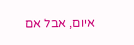איום, אבל אם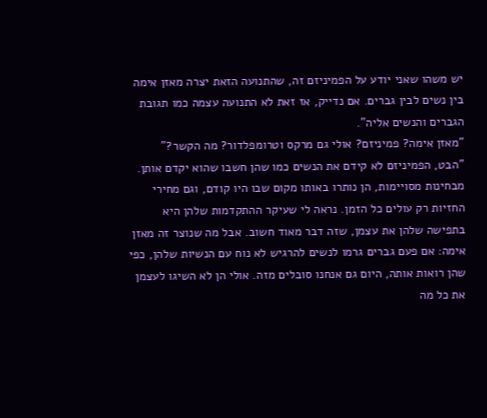יש משהו שאני יודע על הפמיניזם זה, שהתנועה הזאת יצרה מאזן אימה בין נשים לבין גברים. אם נדייק, אז זאת לא התנועה עצמה כמו תגובת הגברים והנשים אליה".
"מאזן אימה? פמיניזם? אולי גם מרקס וטרומפלדור? מה הקשר?"
"הבט, הפמיניזם לא קידם את הנשים כמו שהן חשבו שהוא יקדם אותן. מבחינות מסויימות, הן נותרו באותו מקום שבו היו קודם, וגם מחירי החזיות רק עולים כל הזמן. נראה לי שעיקר ההתקדמות שלהן היא בתפישה שלהן את עצמן, שזה דבר מאוד חשוב. אבל מה שנוצר זה מאזן אימה: אם פעם גברים גרמו לנשים להרגיש לא נוח עם הנשיות שלהן, כפי שהן רואות אותה, היום גם אנחנו סובלים מזה. אולי הן לא השיגו לעצמן את כל מה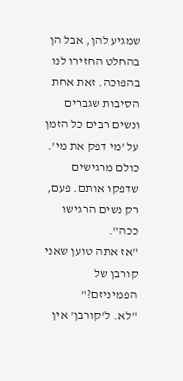שמגיע להן, אבל הן בהחלט החזירו לנו בהפוכה. זאת אחת הסיבות שגברים ונשים רבים כל הזמן על 'מי דפק את מי'. כולם מרגישים שדפקו אותם. פעם, רק נשים הרגישו ככה".
"אז אתה טוען שאני קורבן של הפמיניזם?"
"לא. ל'קורבן' אין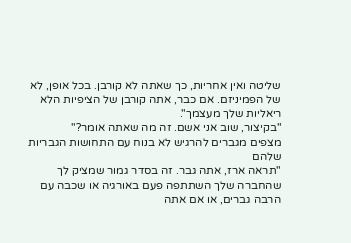שליטה ואין אחריות, כך שאתה לא קורבן. בכל אופן, לא של הפמיניזם. אם כבר, אתה קורבן של הציפיות הלא ריאליות שלך מעצמך".
"בקיצור, שוב אני אשם. זה מה שאתה אומר?"
מצפים מגברים להרגיש לא בנוח עם התחושות הגבריות שלהם
"תראה ארז, אתה גבר. זה בסדר גמור שמציק לך שהחברה שלך השתתפה פעם באורגיה או שכבה עם הרבה גברים, או אם אתה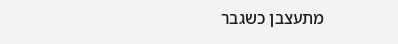מתעצבן כשגבר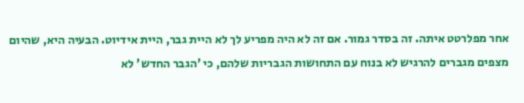אחר מפלרטט איתה. זה בסדר גמור. אם זה לא היה מפריע לך לא היית גבר, היית אידיוט. הבעיה היא, שהיום מצפים מגברים להרגיש לא בנוח עם התחושות הגבריות שלהם, כי 'הגבר החדש' לא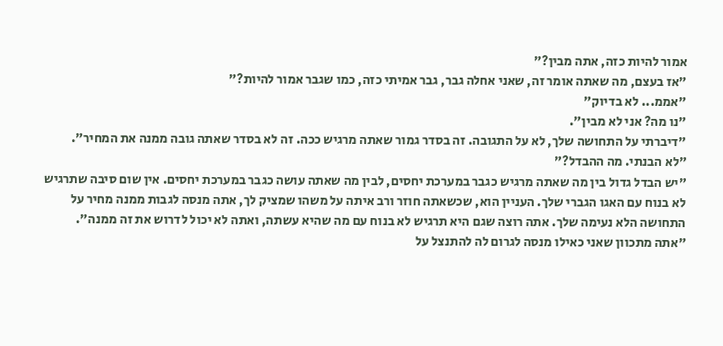אמור להיות כזה, אתה מבין?"
"אז בעצם, מה שאתה אומר זה, שאני אחלה גבר, גבר אמיתי כזה, כמו שגבר אמור להיות?"
"אממ... לא בדיוק"
"נו מה? אני לא מבין".
"דיברתי על התחושה שלך, לא על התגובה. זה בסדר גמור שאתה מרגיש ככה. זה לא בסדר שאתה גובה ממנה את המחיר".
"לא הבנתי. מה ההבדל?"
"יש הבדל גדול בין מה שאתה מרגיש כגבר במערכת יחסים, לבין מה שאתה עושה כגבר במערכת יחסים. אין שום סיבה שתרגיש לא בנוח עם האגו הגברי שלך. העניין הוא, שכשאתה חוזר ורב איתה על משהו שמציק לך, אתה מנסה לגבות ממנה מחיר על התחושה הלא נעימה שלך. אתה רוצה שגם היא תרגיש לא בנוח עם מה שהיא עשתה, ואתה לא יכול לדרוש את זה ממנה".
"אתה מתכוון שאני כאילו מנסה לגרום לה להתנצל על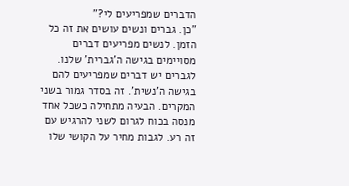הדברים שמפריעים לי?"
"כן. גברים ונשים עושים את זה כל הזמן. לנשים מפריעים דברים מסויימים בגישה ה'גברית' שלנו. לגברים יש דברים שמפריעים להם בגישה ה'נשית'. זה בסדר גמור בשני המקרים. הבעיה מתחילה כשכל אחד מנסה בכוח לגרום לשני להרגיש עם זה רע. לגבות מחיר על הקושי שלו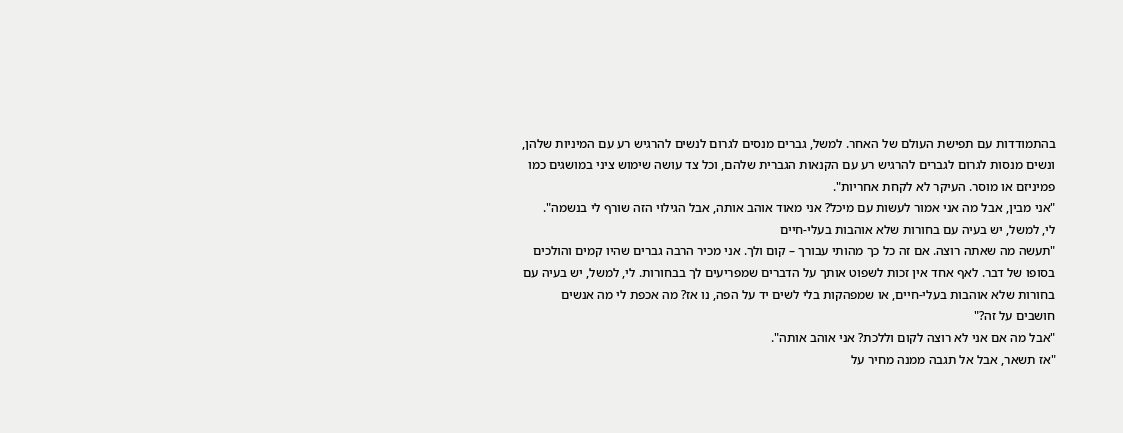בהתמודדות עם תפישת העולם של האחר. למשל, גברים מנסים לגרום לנשים להרגיש רע עם המיניות שלהן, ונשים מנסות לגרום לגברים להרגיש רע עם הקנאות הגברית שלהם, וכל צד עושה שימוש ציני במושגים כמו פמיניזם או מוסר. העיקר לא לקחת אחריות".
"אני מבין, אבל מה אני אמור לעשות עם מיכל? אני מאוד אוהב אותה, אבל הגילוי הזה שורף לי בנשמה".
לי, למשל, יש בעיה עם בחורות שלא אוהבות בעלי-חיים
"תעשה מה שאתה רוצה. אם זה כל כך מהותי עבורך – קום ולך. אני מכיר הרבה גברים שהיו קמים והולכים בסופו של דבר. לאף אחד אין זכות לשפוט אותך על הדברים שמפריעים לך בבחורות. לי, למשל, יש בעיה עם בחורות שלא אוהבות בעלי-חיים, או שמפהקות בלי לשים יד על הפה, נו אז? מה אכפת לי מה אנשים חושבים על זה?"
"אבל מה אם אני לא רוצה לקום וללכת? אני אוהב אותה".
"אז תשאר, אבל אל תגבה ממנה מחיר על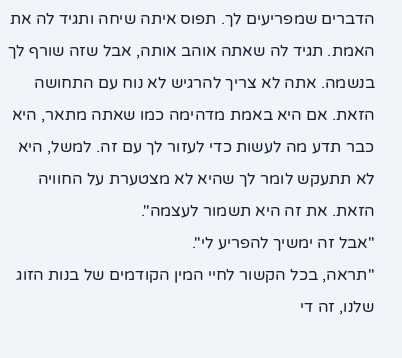הדברים שמפריעים לך. תפוס איתה שיחה ותגיד לה את האמת. תגיד לה שאתה אוהב אותה, אבל שזה שורף לך בנשמה. אתה לא צריך להרגיש לא נוח עם התחושה הזאת. אם היא באמת מדהימה כמו שאתה מתאר, היא כבר תדע מה לעשות כדי לעזור לך עם זה. למשל, היא לא תתעקש לומר לך שהיא לא מצטערת על החוויה הזאת. את זה היא תשמור לעצמה".
"אבל זה ימשיך להפריע לי".
"תראה, בכל הקשור לחיי המין הקודמים של בנות הזוג שלנו, זה די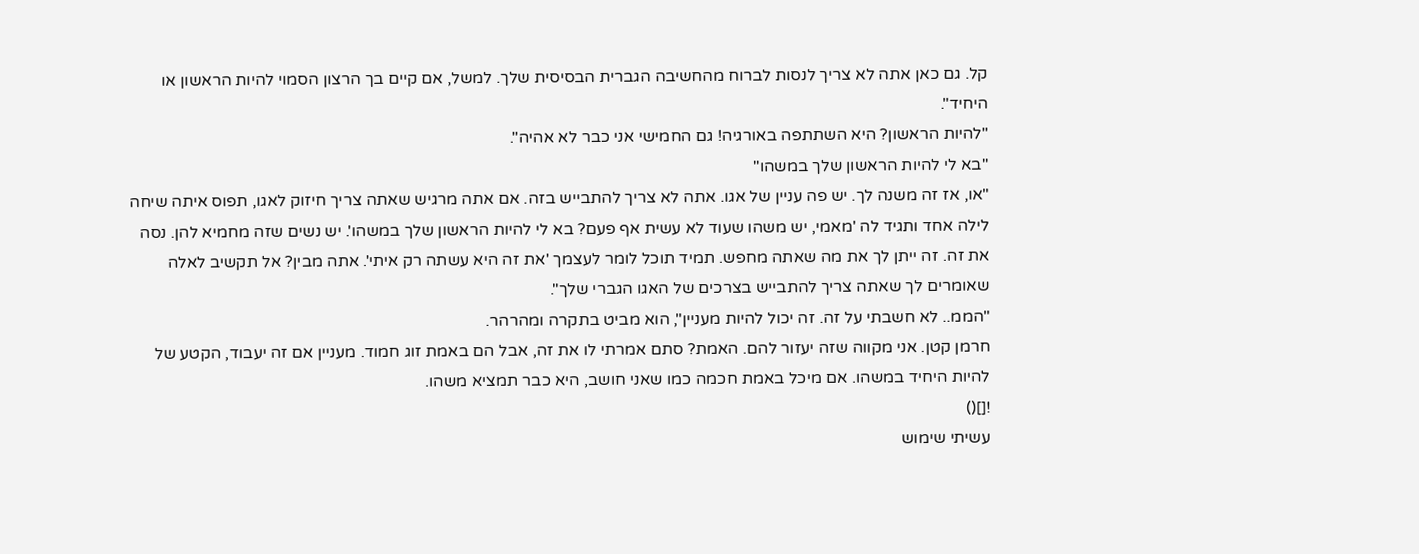קל. גם כאן אתה לא צריך לנסות לברוח מהחשיבה הגברית הבסיסית שלך. למשל, אם קיים בך הרצון הסמוי להיות הראשון או היחיד".
"להיות הראשון? היא השתתפה באורגיה! גם החמישי אני כבר לא אהיה".
"בא לי להיות הראשון שלך במשהו"
"או, אז זה משנה לך. יש פה עניין של אגו. אתה לא צריך להתבייש בזה. אם אתה מרגיש שאתה צריך חיזוק לאגו, תפוס איתה שיחה לילה אחד ותגיד לה 'מאמי, יש משהו שעוד לא עשית אף פעם? בא לי להיות הראשון שלך במשהו'. יש נשים שזה מחמיא להן. נסה את זה. זה ייתן לך את מה שאתה מחפש. תמיד תוכל לומר לעצמך 'את זה היא עשתה רק איתי'. אתה מבין? אל תקשיב לאלה שאומרים לך שאתה צריך להתבייש בצרכים של האגו הגברי שלך".
"הממ.. לא חשבתי על זה. זה יכול להיות מעניין", הוא מביט בתקרה ומהרהר.
חרמן קטן. אני מקווה שזה יעזור להם. האמת? סתם אמרתי לו את זה, אבל הם באמת זוג חמוד. מעניין אם זה יעבוד, הקטע של להיות היחיד במשהו. אם מיכל באמת חכמה כמו שאני חושב, היא כבר תמציא משהו.
![]()
עשיתי שימוש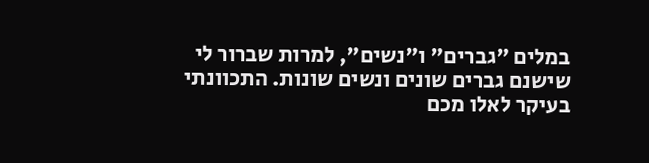במלים "גברים" ו"נשים", למרות שברור לי שישנם גברים שונים ונשים שונות. התכוונתי בעיקר לאלו מכם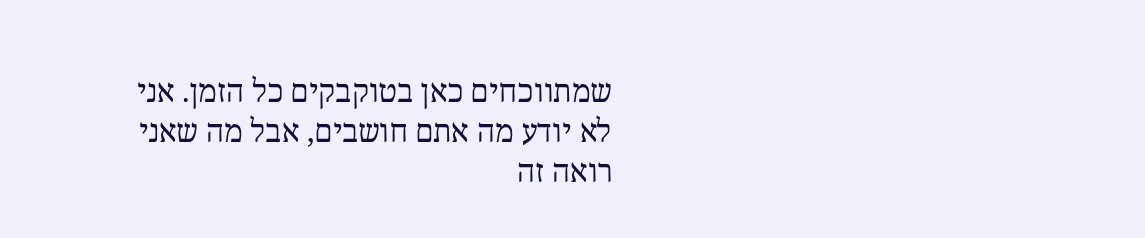שמתווכחים כאן בטוקבקים כל הזמן. אני לא יודע מה אתם חושבים, אבל מה שאני רואה זה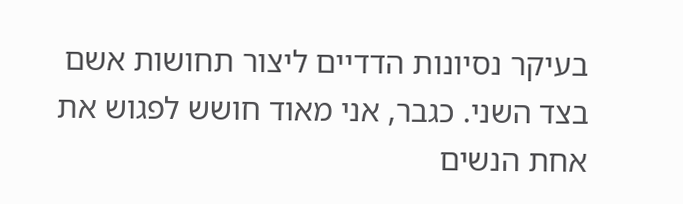בעיקר נסיונות הדדיים ליצור תחושות אשם בצד השני. כגבר, אני מאוד חושש לפגוש את אחת הנשים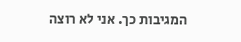המגיבות כך. אני לא רוצה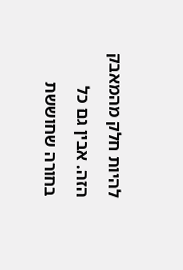להיות חלק מהמאבק הזה. אבין גם כל בחורה שחוששת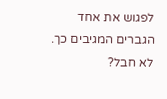לפגוש את אחד הגברים המגיבים כך.
לא חבל?